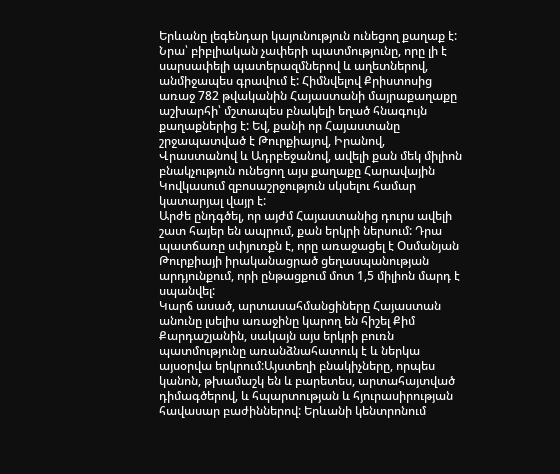Երևանը լեգենդար կայունություն ունեցող քաղաք է: Նրա՝ բիբլիական չափերի պատմությունը, որը լի է սարսափելի պատերազմներով և աղետներով, անմիջապես գրավում է: Հիմնվելով Քրիստոսից առաջ 782 թվականին Հայաստանի մայրաքաղաքը աշխարհի՝ մշտապես բնակելի եղած հնագույն քաղաքներից է: Եվ, քանի որ Հայաստանը շրջապատված է Թուրքիայով, Իրանով, Վրաստանով և Ադրբեջանով, ավելի քան մեկ միլիոն բնակչություն ունեցող այս քաղաքը Հարավային Կովկասում զբոսաշրջություն սկսելու համար կատարյալ վայր է:
Արժե ընդգծել, որ այժմ Հայաստանից դուրս ավելի շատ հայեր են ապրում, քան երկրի ներսում: Դրա պատճառը սփյուռքն է, որը առաջացել է Օսմանյան Թուրքիայի իրականացրած ցեղասպանության արդյունքում, որի ընթացքում մոտ 1,5 միլիոն մարդ է սպանվել:
Կարճ ասած, արտասահմանցիները Հայաստան անունը լսելիս առաջինը կարող են հիշել Քիմ Քարդաշյանին, սակայն այս երկրի բուռն պատմությունը առանձնահատուկ է և ներկա այսօրվա երկրում:Այստեղի բնակիչները, որպես կանոն, թխամաշկ են և բարետես, արտահայտված դիմագծերով, և հպարտության և հյուրասիրության հավասար բաժիններով: Երևանի կենտրոնում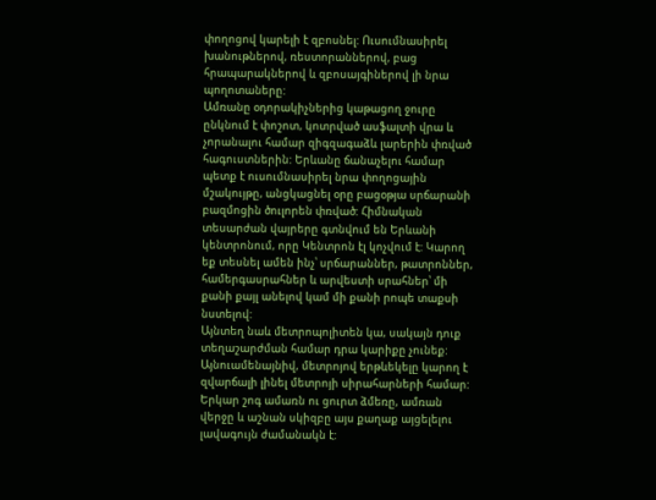փողոցով կարելի է զբոսնել: Ուսումնասիրել խանութներով, ռեստորաններով, բաց հրապարակներով և զբոսայգիներով լի նրա պողոտաները:
Ամռանը օդորակիչներից կաթացող ջուրը ընկնում է փոշոտ, կոտրված ասֆալտի վրա և չորանալու համար զիգզագաձև լարերին փռված հագուստներին: Երևանը ճանաչելու համար պետք է ուսումնասիրել նրա փողոցային մշակույթը, անցկացնել օրը բացօթյա սրճարանի բազմոցին ծուլորեն փռված: Հիմնական տեսարժան վայրերը գտնվում են Երևանի կենտրոնում, որը Կենտրոն էլ կոչվում է: Կարող եք տեսնել ամեն ինչ՝ սրճարաններ, թատրոններ, համերգասրահներ և արվեստի սրահներ՝ մի քանի քայլ անելով կամ մի քանի րոպե տաքսի նստելով:
Այնտեղ նաև մետրոպոլիտեն կա, սակայն դուք տեղաշարժման համար դրա կարիքը չունեք: Այնուամենայնիվ, մետրոյով երթևեկելը կարող է զվարճալի լինել մետրոյի սիրահարների համար: Երկար շոգ ամառն ու ցուրտ ձմեռը, ամռան վերջը և աշնան սկիզբը այս քաղաք այցելելու լավագույն ժամանակն է: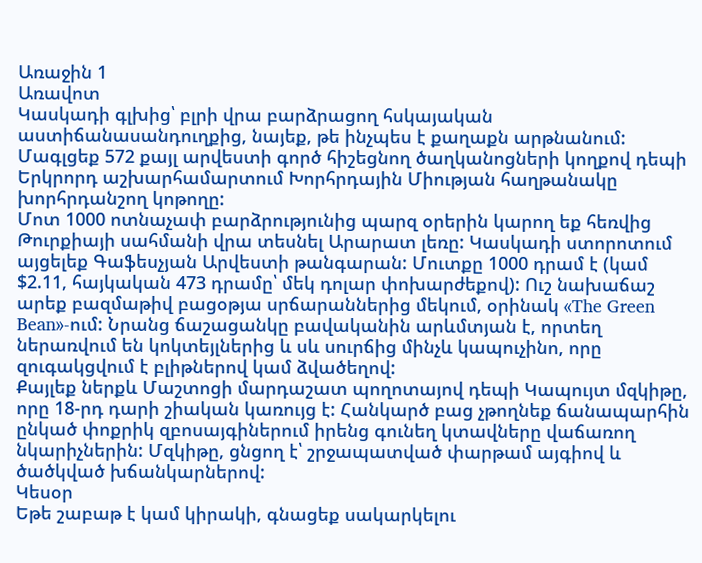Առաջին 1
Առավոտ
Կասկադի գլխից՝ բլրի վրա բարձրացող հսկայական աստիճանասանդուղքից, նայեք, թե ինչպես է քաղաքն արթնանում: Մագլցեք 572 քայլ արվեստի գործ հիշեցնող ծաղկանոցների կողքով դեպի Երկրորդ աշխարհամարտում Խորհրդային Միության հաղթանակը խորհրդանշող կոթողը:
Մոտ 1000 ոտնաչափ բարձրությունից պարզ օրերին կարող եք հեռվից Թուրքիայի սահմանի վրա տեսնել Արարատ լեռը: Կասկադի ստորոտում այցելեք Գաֆեսչյան Արվեստի թանգարան: Մուտքը 1000 դրամ է (կամ $2.11, հայկական 473 դրամը՝ մեկ դոլար փոխարժեքով): Ուշ նախաճաշ արեք բազմաթիվ բացօթյա սրճարաններից մեկում, օրինակ «The Green Bean»-ում: Նրանց ճաշացանկը բավականին արևմտյան է, որտեղ ներառվում են կոկտեյլներից և սև սուրճից մինչև կապուչինո, որը զուգակցվում է բլիթներով կամ ձվածեղով:
Քայլեք ներքև Մաշտոցի մարդաշատ պողոտայով դեպի Կապույտ մզկիթը, որը 18-րդ դարի շիական կառույց է: Հանկարծ բաց չթողնեք ճանապարհին ընկած փոքրիկ զբոսայգիներում իրենց գունեղ կտավները վաճառող նկարիչներին: Մզկիթը, ցնցող է՝ շրջապատված փարթամ այգիով և ծածկված խճանկարներով:
Կեսօր
Եթե շաբաթ է կամ կիրակի, գնացեք սակարկելու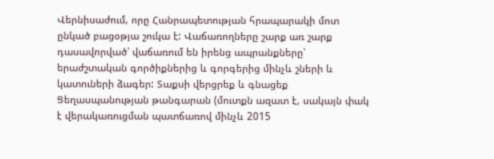Վերնիսաժում, որը Հանրապետության հրապարակի մոտ ընկած բացօթյա շուկա է: Վաճառողները շարք առ շարք դասավորված՝ վաճառում են իրենց ապրանքները՝ երաժշտական գործիքներից և գորգերից մինչև շների և կատուների ձագեր: Տաքսի վերցրեք և գնացեք Ցեղասպանության թանգարան (մուտքն ազատ է, սակայն փակ է վերակառուցման պատճառով մինչև 2015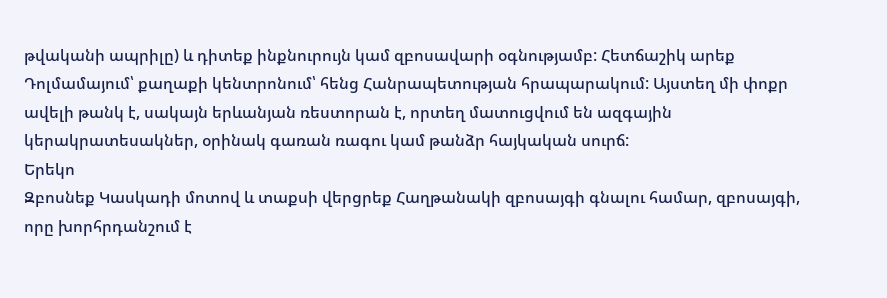թվականի ապրիլը) և դիտեք ինքնուրույն կամ զբոսավարի օգնությամբ: Հետճաշիկ արեք Դոլմամայում՝ քաղաքի կենտրոնում՝ հենց Հանրապետության հրապարակում: Այստեղ մի փոքր ավելի թանկ է, սակայն երևանյան ռեստորան է, որտեղ մատուցվում են ազգային կերակրատեսակներ, օրինակ գառան ռագու կամ թանձր հայկական սուրճ:
Երեկո
Զբոսնեք Կասկադի մոտով և տաքսի վերցրեք Հաղթանակի զբոսայգի գնալու համար, զբոսայգի, որը խորհրդանշում է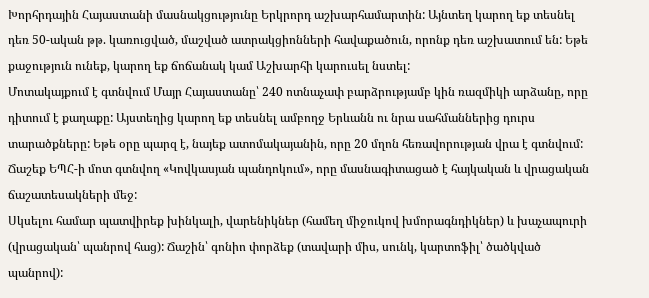Խորհրդային Հայաստանի մասնակցությունը Երկրորդ աշխարհամարտին: Այնտեղ կարող եք տեսնել դեռ 50-ական թթ. կառուցված, մաշված ատրակցիոնների հավաքածուն, որոնք դեռ աշխատում են: Եթե քաջություն ունեք, կարող եք ճոճանակ կամ Աշխարհի կարուսել նստել:
Մոտակայքում է գտնվում Մայր Հայաստանը՝ 240 ոտնաչափ բարձրությամբ կին ռազմիկի արձանը, որը դիտում է քաղաքը: Այստեղից կարող եք տեսնել ամբողջ Երևանն ու նրա սահմաններից դուրս տարածքները: Եթե օրը պարզ է, նայեք ատոմակայանին, որը 20 մղոն հեռավորության վրա է գտնվում: Ճաշեք ԵՊՀ-ի մոտ գտնվող «Կովկասյան պանդոկում», որը մասնագիտացած է հայկական և վրացական ճաշատեսակների մեջ:
Սկսելու համար պատվիրեք խինկալի, վարենիկներ (համեղ միջուկով խմորագնդիկներ) և խաչապուրի (վրացական՝ պանրով հաց): Ճաշին՝ գոնիո փորձեք (տավարի միս, սունկ, կարտոֆիլ՝ ծածկված պանրով):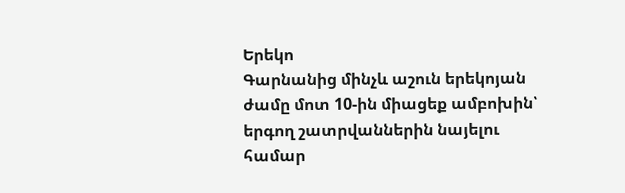Երեկո
Գարնանից մինչև աշուն երեկոյան ժամը մոտ 10-ին միացեք ամբոխին՝ երգող շատրվաններին նայելու համար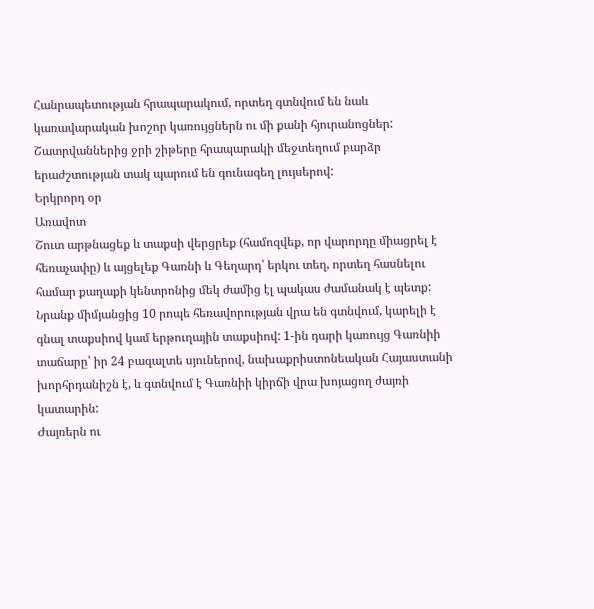Հանրապետության հրապարակում, որտեղ գտնվում են նաև կառավարական խոշոր կառույցներն ու մի քանի հյուրանոցներ: Շատրվաններից ջրի շիթերը հրապարակի մեջտեղում բարձր երաժշտության տակ պարում են գունագեղ լույսերով:
Երկրորդ օր
Առավոտ
Շուտ արթնացեք և տաքսի վերցրեք (համոզվեք, որ վարորդը միացրել է հեռաչափը) և այցելեք Գառնի և Գեղարդ՝ երկու տեղ, որտեղ հասնելու համար քաղաքի կենտրոնից մեկ ժամից էլ պակաս ժամանակ է պետք: Նրանք միմյանցից 10 րոպե հեռավորության վրա են գտնվում, կարելի է գնալ տաքսիով կամ երթուղային տաքսիով: 1-ին դարի կառույց Գառնիի տաճարը՝ իր 24 բազալտե սյուներով, նախաքրիստոնեական Հայաստանի խորհրդանիշն է, և գտնվում է Գառնիի կիրճի վրա խոյացող ժայռի կատարին:
Ժայռերն ու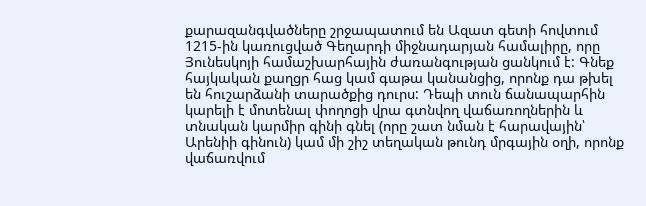քարազանգվածները շրջապատում են Ազատ գետի հովտում 1215-ին կառուցված Գեղարդի միջնադարյան համալիրը, որը Յունեսկոյի համաշխարհային ժառանգության ցանկում է: Գնեք հայկական քաղցր հաց կամ գաթա կանանցից, որոնք դա թխել են հուշարձանի տարածքից դուրս: Դեպի տուն ճանապարհին կարելի է մոտենալ փողոցի վրա գտնվող վաճառողներին և տնական կարմիր գինի գնել (որը շատ նման է հարավային՝ Արենիի գինուն) կամ մի շիշ տեղական թունդ մրգային օղի, որոնք վաճառվում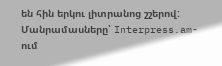են հին երկու լիտրանոց շշերով:
Մանրամասները՝ Interpress.am-ում